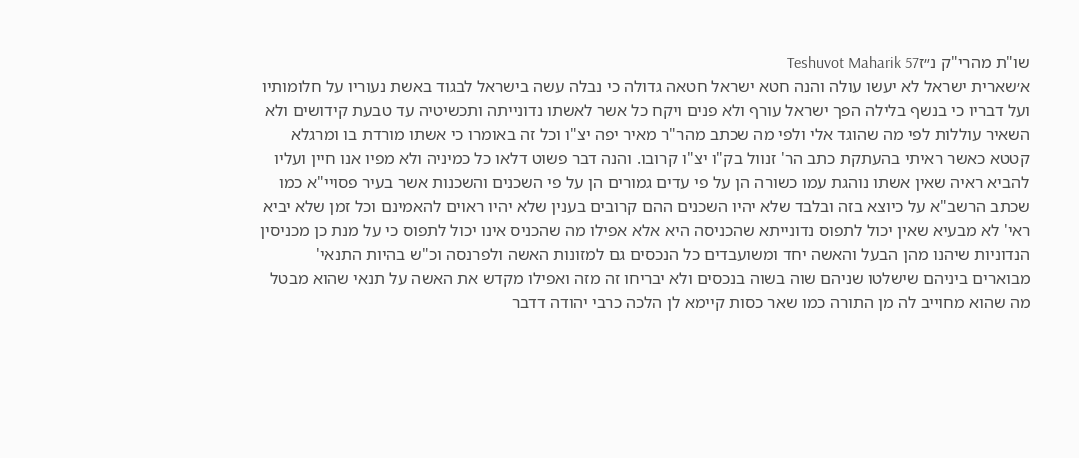שו"ת מהרי"ק נ״זTeshuvot Maharik 57
א׳שארית ישראל לא יעשו עולה והנה חטא ישראל חטאה גדולה כי נבלה עשה בישראל לבגוד באשת נעוריו על חלומותיו ועל דבריו כי בנשף בלילה הפך ישראל עורף ולא פנים ויקח כל אשר לאשתו נדונייתה ותכשיטיה עד טבעת קידושים ולא השאיר עוללות לפי מה שהוגד אלי ולפי מה שכתב מהר"ר מאיר יפה יצ"ו וכל זה באומרו כי אשתו מורדת בו ומרגלא קטטא כאשר ראיתי בהעתקת כתב הר' זנוול בק"ו יצ"ו קרובו. והנה דבר פשוט דלאו כל כמיניה ולא מפיו אנו חיין ועליו להביא ראיה שאין אשתו נוהגת עמו כשורה הן על פי עדים גמורים הן על פי השכנים והשכנות אשר בעיר פסויי"א כמו שכתב הרשב"א על כיוצא בזה ובלבד שלא יהיו השכנים ההם קרובים בענין שלא יהיו ראוים להאמינם וכל זמן שלא יביא ראי' לא מבעיא שאין יכול לתפוס נדונייתא שהכניסה היא אלא אפילו מה שהכניס אינו יכול לתפוס כי על מנת כן מכניסין הנדוניות שיהנו מהן הבעל והאשה יחד ומשועבדים כל הנכסים גם למזונות האשה ולפרנסה וכ"ש בהיות התנאי' מבוארים ביניהם שישלטו שניהם שוה בשוה בנכסים ולא יבריחו זה מזה ואפילו מקדש את האשה על תנאי שהוא מבטל מה שהוא מחוייב לה מן התורה כמו שאר כסות קיימא לן הלכה כרבי יהודה דדבר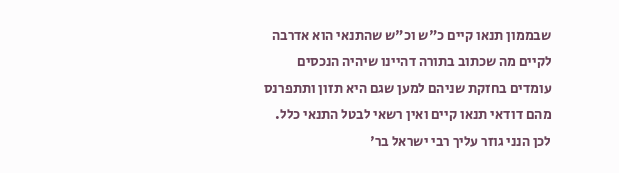שבממון תנאו קיים כ"ש וכ"ש שהתנאי הוא אדרבה לקיים מה שכתוב בתורה דהיינו שיהיה הנכסים עומדים בחזקת שניהם למען שגם היא תזון ותתפרנס מהם דודאי תנאו קיים ואין רשאי לבטל התנאי כלל. לכן הנני גוזר עליך רבי ישראל בר'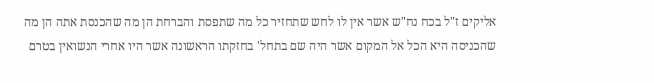אליקים ז"ל בכח נח"ש אשר אין לו לחש שתחזיר כל מה שתפסת והברחת הן מה שהכנסת אתה הן מה שהכניסה היא הכל אל המקום אשר היה שם בתחל' בחזקתו הראשונה אשר היו אחרי הנשואין בטרם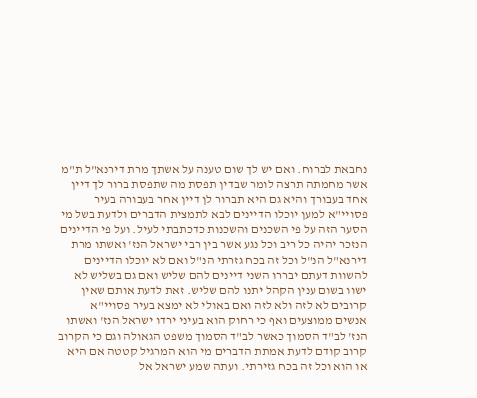נחבאת לברוח. ואם יש לך שום טענה על אשתך מרת דירנא"ל ת"מ אשר מחמתה תרצה לומר שבדין תפסת מה שתפסת ברור לך דיין אחד בעבורך והיא גם היא תברור לן דיין אחר בעבורה בעיר פסויי"א למען יוכלו הדיינים לבא לתמצית הדברים ולדעת בשל מי הסער הזה על פי השכנים והשכנות כדכתבתי לעיל. ועל פי הדיינים הנזכר יהיה כל ריב וכל נגע אשר בין רבי ישראל הנז' ואשתו מרת דירנא"ל הנ"ל וכל זה בכח גזרתי הנ"ל ואם לא יוכלו הדיינים להשוות דעתם יבררו השני דיינים להם שליש ואם גם בשליש לא ישוו בשום ענין הקהל יתנו להם שליש. זאת לדעת אותם שאין קרובים לא לזה ולא לזה ואם באולי לא ימצא בעיר פסויי"א אנשים ממוצעים ואף כי רחוק הוא בעיני ירדו ישראל הנז' ואשתו הנז' לב"ד הסמוך כאשר לב"ד הסמוך משפט הגאולה וגם כי הקרוב קרוב קודם לדעת אמתת הדברים מי הוא המרגיל קטטה אם היא או הוא וכל זה בכח גזירתי. ועתה שמע ישראל אל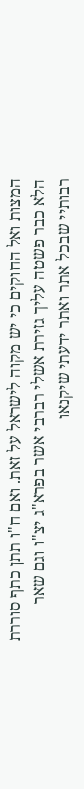המצות ואל החוקים כי יש מקוה לישראל על זאת. ואם ח"ו תתן כתף סוררת הלא כבר פשטה עליך גזירת אשלי רברבי אשר בפרא"ג יצ"ו וגם שאר רבותיי שבכל אתר ואתר ידעתי שיקנאו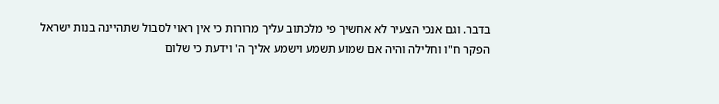בדבר. וגם אנכי הצעיר לא אחשיך פי מלכתוב עליך מרורות כי אין ראוי לסבול שתהיינה בנות ישראל הפקר ח"ו וחלילה והיה אם שמוע תשמע וישמע אליך ה' וידעת כי שלום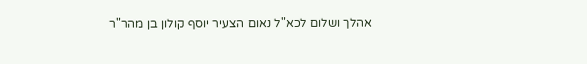אהלך ושלום לכא"ל נאום הצעיר יוסף קולון בן מהר"ר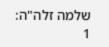שלמה זלה"ה:
1